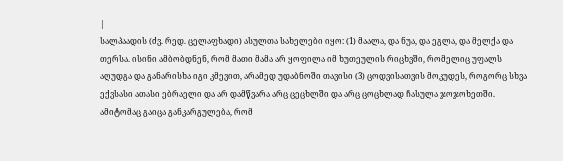|
სალპაადის (ძვ. რედ. ცელაფხადი) ასულთა სახელები იყო: (1) მაალა, და ნუა, და ეგლა, და მელქა და თერსა. ისინი ამბობდნენ, რომ მათი მამა არ ყოფილა იმ ხუთეულის რიცხვში, რომელიც უფალს აღუდგა და განარისხა იგი კმევით, არამედ უდაბნოში თავისი (3) ცოდვისათვის მოკუდეს, როგორც სხვა ექვსასი ათასი ებრაელი და არ დამწვარა არც ცეცხლში და არც ცოცხლად ჩასულა ჯოჯოხეთში. ამიტომაც გაიცა განკარგულება, რომ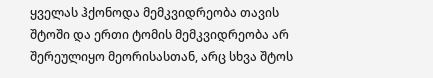ყველას ჰქონოდა მემკვიდრეობა თავის შტოში და ერთი ტომის მემკვიდრეობა არ შერეულიყო მეორისასთან, არც სხვა შტოს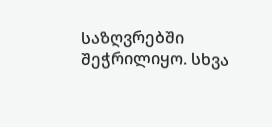საზღვრებში შეჭრილიყო. სხვა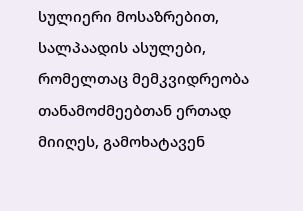სულიერი მოსაზრებით, სალპაადის ასულები, რომელთაც მემკვიდრეობა თანამოძმეებთან ერთად მიიღეს, გამოხატავენ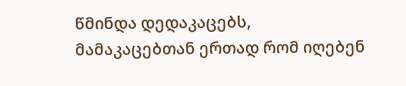წმინდა დედაკაცებს, მამაკაცებთან ერთად რომ იღებენ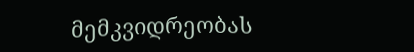მემკვიდრეობას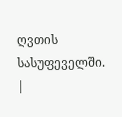ღვთის სასუფეველში. |